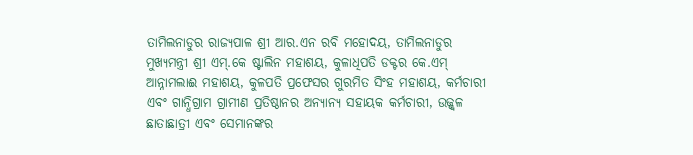ତାମିଲନାଡୁର ରାଜ୍ୟପାଳ ଶ୍ରୀ ଆର.ଏନ ରବି ମହୋଦୟ, ତାମିଲନାଡୁର ମୁଖ୍ୟମନ୍ତ୍ରୀ ଶ୍ରୀ ଏମ୍.କେ ଷ୍ଟାଲିନ ମହାଶୟ, କୁଳାଧିପତି ଡକ୍ଟର କେ.ଏମ୍ ଆନ୍ନାମଲାଈ ମହାଶୟ, କୁଳପତି ପ୍ରଫେସର ଗୁରମିତ ସିଂହ ମହାଶୟ, କର୍ମଚାରୀ ଏବଂ ଗାନ୍ଧିଗ୍ରାମ ଗ୍ରାମୀଣ ପ୍ରତିଷ୍ଠାନର ଅନ୍ୟାନ୍ୟ ସହାୟକ କର୍ମଚାରୀ, ଉଜ୍ଜ୍ୱଳ ଛାତାଛାତ୍ରୀ ଏବଂ ସେମାନଙ୍କର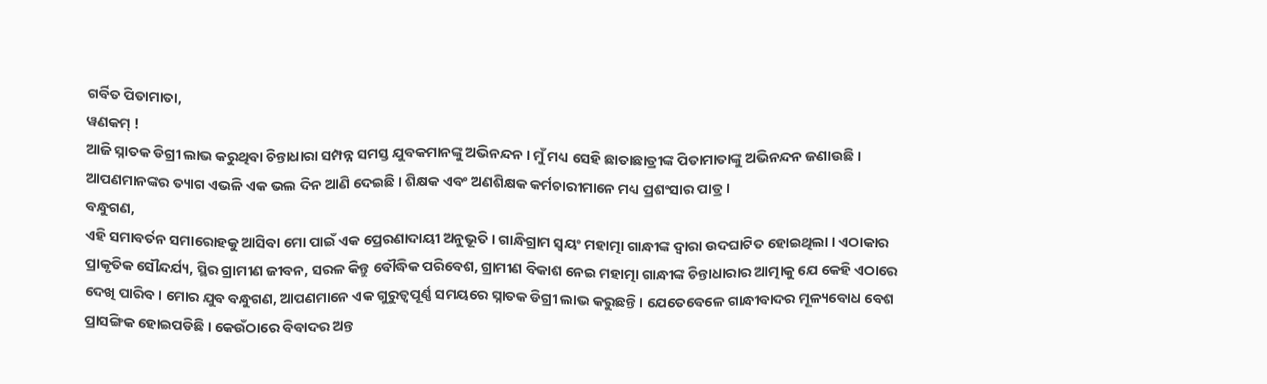ଗର୍ବିତ ପିତାମାତା,
ୱଣକମ୍ !
ଆଜି ସ୍ନାତକ ଡିଗ୍ରୀ ଲାଭ କରୁଥିବା ଚିନ୍ତାଧାରା ସମ୍ପନ୍ନ ସମସ୍ତ ଯୁବକମାନଙ୍କୁ ଅଭିନନ୍ଦନ । ମୁଁ ମଧ୍ୟ ସେହି ଛାତାଛାତ୍ରୀଙ୍କ ପିତାମାତାଙ୍କୁ ଅଭିନନ୍ଦନ ଜଣାଉଛି । ଆପଣମାନଙ୍କର ତ୍ୟାଗ ଏଭଳି ଏକ ଭଲ ଦିନ ଆଣି ଦେଇଛି । ଶିକ୍ଷକ ଏବଂ ଅଣଶିକ୍ଷକ କର୍ମଚାରୀମାନେ ମଧ୍ୟ ପ୍ରଶଂସାର ପାତ୍ର ।
ବନ୍ଧୁଗଣ,
ଏହି ସମାବର୍ତନ ସମାରୋହକୁ ଆସିବା ମୋ ପାଇଁ ଏକ ପ୍ରେରଣାଦାୟୀ ଅନୁଭୂତି । ଗାନ୍ଧିଗ୍ରାମ ସ୍ୱୟଂ ମହାତ୍ମା ଗାନ୍ଧୀଙ୍କ ଦ୍ୱାରା ଉଦଘାଟିତ ହୋଇଥିଲା । ଏଠାକାର ପ୍ରାକୃତିକ ସୌନ୍ଦର୍ଯ୍ୟ, ସ୍ଥିର ଗ୍ରାମୀଣ ଜୀବନ, ସରଳ କିନ୍ତୁ ବୌଦ୍ଧିକ ପରିବେଶ, ଗ୍ରାମୀଣ ବିକାଶ ନେଇ ମହାତ୍ମା ଗାନ୍ଧୀଙ୍କ ଚିନ୍ତାଧାରାର ଆତ୍ମାକୁ ଯେ କେହି ଏଠାରେ ଦେଖି ପାରିବ । ମୋର ଯୁବ ବନ୍ଧୁଗଣ, ଆପଣମାନେ ଏକ ଗୁରୁତ୍ୱପୂର୍ଣ୍ଣ ସମୟରେ ସ୍ନାତକ ଡିଗ୍ରୀ ଲାଭ କରୁଛନ୍ତି । ଯେତେବେଳେ ଗାନ୍ଧୀବାଦର ମୂଳ୍ୟବୋଧ ବେଶ ପ୍ରାସଙ୍ଗିକ ହୋଇପଡିଛି । କେଉଁଠାରେ ବିବାଦର ଅନ୍ତ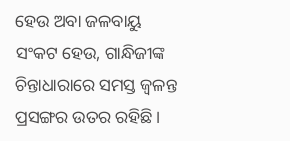ହେଉ ଅବା ଜଳବାୟୁ ସଂକଟ ହେଉ, ଗାନ୍ଧିଜୀଙ୍କ ଚିନ୍ତାଧାରାରେ ସମସ୍ତ ଜ୍ୱଳନ୍ତ ପ୍ରସଙ୍ଗର ଉତର ରହିଛି ।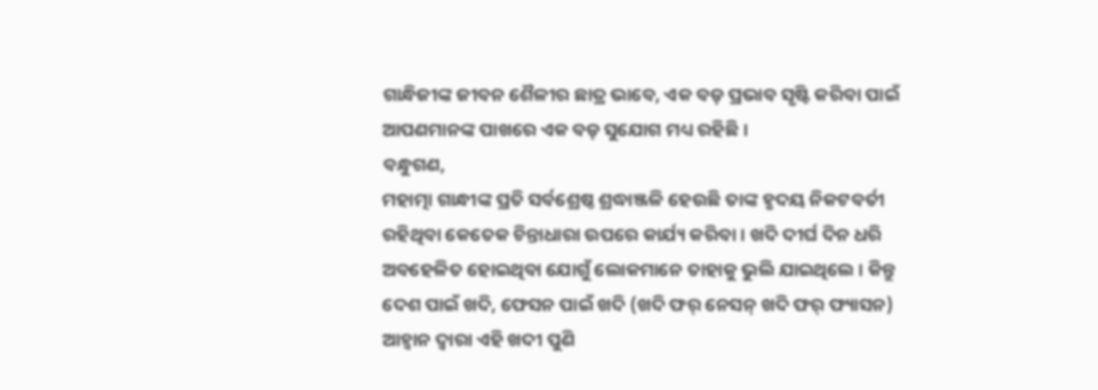ଗାନ୍ଧିଜୀଙ୍କ ଜୀବନ ଶୈଳୀର ଛାତ୍ର ଭାବେ, ଏକ ବଡ଼ ପ୍ରଭାବ ସୃଷ୍ଟି କରିବା ପାଇଁ ଆପଣମାନଙ୍କ ପାଖରେ ଏକ ବଡ଼ ସୁଯୋଗ ମଧ୍ୟ ରହିଛି ।
ବନ୍ଧୁଗଣ,
ମହାତ୍ମା ଗାନ୍ଧୀଙ୍କ ପ୍ରତି ସର୍ବଶ୍ରେଷ୍ଠ ଶ୍ରଦ୍ଧାଞ୍ଜଳି ହେଉଛି ତାଙ୍କ ହୃଦୟ ନିକଟବର୍ତୀ ରହିଥିବା କେତେକ ଚିନ୍ତାଧାରା ଉପରେ କାର୍ଯ୍ୟ କରିବା । ଖଦି ଦୀର୍ଘ ଦିନ ଧରି ଅବହେଳିତ ହୋଇଥିବା ଯୋଗୁଁ ଲୋକମାନେ ତାହାକୁ ଭୁଲି ଯାଇଥିଲେ । କିନ୍ତୁ ଦେଶ ପାଇଁ ଖଦି, ଫେସନ ପାଇଁ ଖଦି (ଖଦି ଫର୍ ନେସନ୍ ଖଦି ଫର୍ ଫ୍ୟାସନ) ଆହ୍ୱାନ ଦ୍ୱାରା ଏହି ଖଦୀ ପୁଣି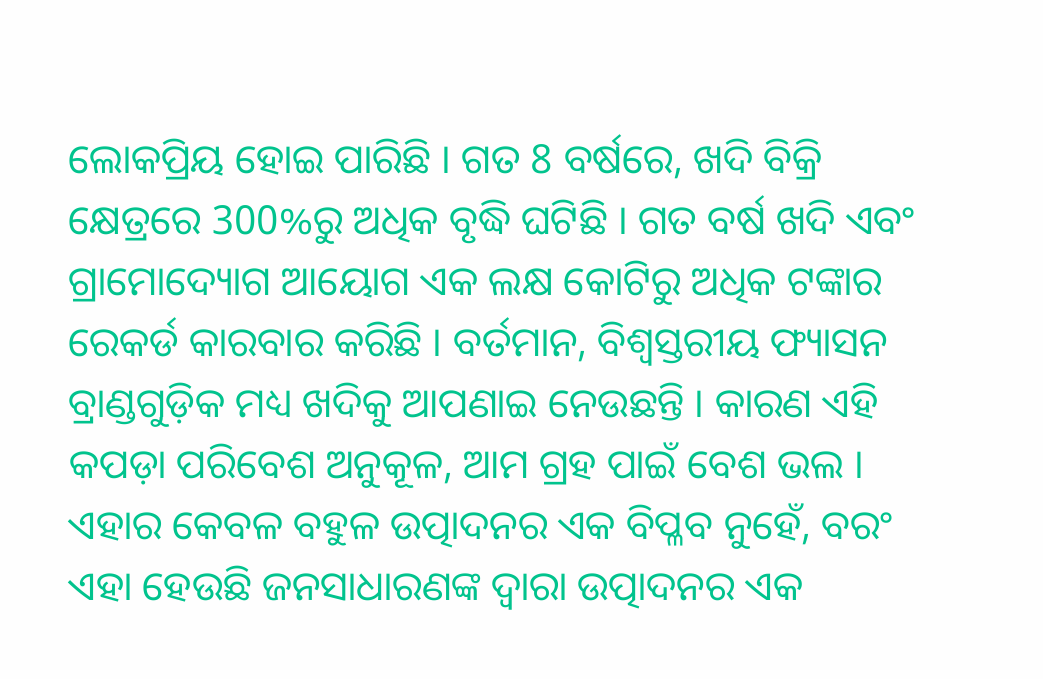ଲୋକପ୍ରିୟ ହୋଇ ପାରିଛି । ଗତ 8 ବର୍ଷରେ, ଖଦି ବିକ୍ରି କ୍ଷେତ୍ରରେ 300%ରୁ ଅଧିକ ବୃଦ୍ଧି ଘଟିଛି । ଗତ ବର୍ଷ ଖଦି ଏବଂ ଗ୍ରାମୋଦ୍ୟୋଗ ଆୟୋଗ ଏକ ଲକ୍ଷ କୋଟିରୁ ଅଧିକ ଟଙ୍କାର ରେକର୍ଡ କାରବାର କରିଛି । ବର୍ତମାନ, ବିଶ୍ୱସ୍ତରୀୟ ଫ୍ୟାସନ ବ୍ରାଣ୍ଡଗୁଡ଼ିକ ମଧ୍ୟ ଖଦିକୁ ଆପଣାଇ ନେଉଛନ୍ତି । କାରଣ ଏହି କପଡ଼ା ପରିବେଶ ଅନୁକୂଳ, ଆମ ଗ୍ରହ ପାଇଁ ବେଶ ଭଲ । ଏହାର କେବଳ ବହୁଳ ଉତ୍ପାଦନର ଏକ ବିପ୍ଳବ ନୁହେଁ, ବରଂ ଏହା ହେଉଛି ଜନସାଧାରଣଙ୍କ ଦ୍ୱାରା ଉତ୍ପାଦନର ଏକ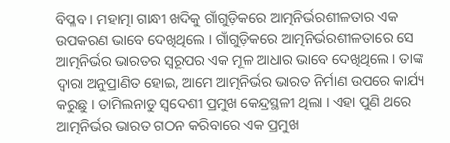ବିପ୍ଳବ । ମହାତ୍ମା ଗାନ୍ଧୀ ଖଦିକୁ ଗାଁଗୁଡ଼ିକରେ ଆତ୍ମନିର୍ଭରଶୀଳତାର ଏକ ଉପକରଣ ଭାବେ ଦେଖିଥିଲେ । ଗାଁଗୁଡ଼ିକରେ ଆତ୍ମନିର୍ଭରଶୀଳତାରେ ସେ ଆତ୍ମନିର୍ଭର ଭାରତର ସ୍ୱରୂପର ଏକ ମୂଳ ଆଧାର ଭାବେ ଦେଖିଥିଲେ । ତାଙ୍କ ଦ୍ୱାରା ଅନୁପ୍ରାଣିତ ହୋଇ, ଆମେ ଆତ୍ମନିର୍ଭର ଭାରତ ନିର୍ମାଣ ଉପରେ କାର୍ଯ୍ୟ କରୁଛୁ । ତାମିଲନାଡୁ ସ୍ୱଦେଶୀ ପ୍ରମୁଖ କେନ୍ଦ୍ରସ୍ଥଳୀ ଥିଲା । ଏହା ପୁଣି ଥରେ ଆତ୍ମନିର୍ଭର ଭାରତ ଗଠନ କରିବାରେ ଏକ ପ୍ରମୁଖ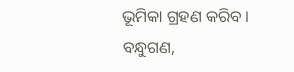ଭୂମିକା ଗ୍ରହଣ କରିବ ।
ବନ୍ଧୁଗଣ,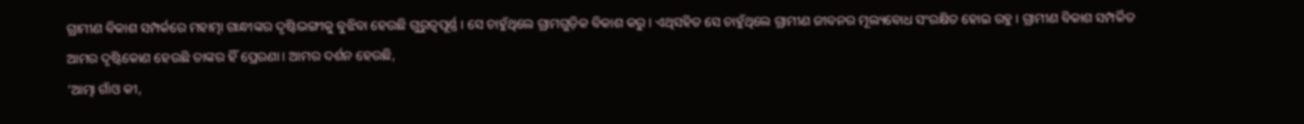ଗ୍ରାମୀଣ ବିକାଶ ସମ୍ପର୍କରେ ମହାତ୍ମା ଗାନ୍ଧୀଙ୍କର ଦୃଷ୍ଟିଭଙ୍ଗୀକୁ ବୁଝିବା ହେଉଛି ଗୁରୁତ୍ୱପୂର୍ଣ୍ଣ । ସେ ଚାହୁଁଥିଲେ ଗ୍ରାମଗୁଡ଼ିକ ବିକାଶ କରୁ । ଏଥିସହିତ ସେ ଚାହୁଁଥିଲେ ଗ୍ରାମୀଣ ଜୀବନର ମୂଲ୍ୟବୋଧ ସଂରକ୍ଷିତ ହୋଇ ରହୁ । ଗ୍ରାମୀଣ ବିକାଶ ସମ୍ପର୍କିତ ଆମର ଦୃଷ୍ଟିକୋଣ ହେଉଛି ତାଙ୍କର ହିଁ ପ୍ରେରଣା । ଆମର ଦର୍ଶନ ହେଉଛି,
‘ଆତ୍ମା ଗାଁଓ କୀ,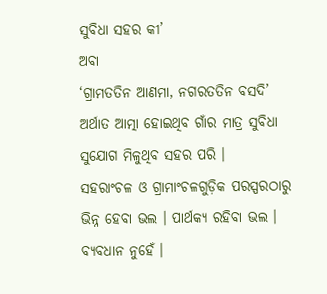ସୁବିଧା ସହର କୀ’
ଅବା
‘ଗ୍ରାମତତିନ ଆଣମା, ନଗରତତିନ ବସଦି’
ଅର୍ଥାତ ଆତ୍ମା ହୋଇଥିବ ଗାଁର ମାତ୍ର ସୁବିଧା ସୁଯୋଗ ମିଳୁଥିବ ସହର ପରି ।
ସହରାଂଚଳ ଓ ଗ୍ରାମାଂଚଳଗୁଡ଼ିକ ପରସ୍ପରଠାରୁ ଭିନ୍ନ ହେବା ଭଲ । ପାର୍ଥକ୍ୟ ରହିବା ଭଲ । ବ୍ୟବଧାନ ନୁହେଁ ।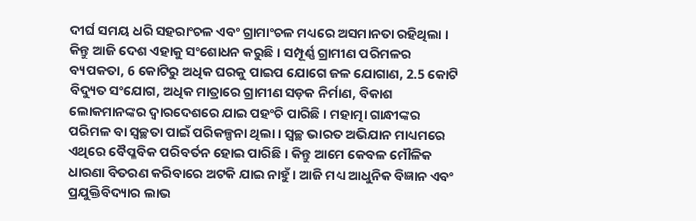ଦୀର୍ଘ ସମୟ ଧରି ସହରାଂଚଳ ଏବଂ ଗ୍ରାମାଂଚଳ ମଧ୍ୟରେ ଅସମାନତା ରହିଥିଲା । କିନ୍ତୁ ଆଜି ଦେଶ ଏହାକୁ ସଂଶୋଧନ କରୁଛି । ସମ୍ପୂର୍ଣ୍ଣ ଗ୍ରାମୀଣ ପରିମଳର ବ୍ୟପକତା, 6 କୋଟିରୁ ଅଧିକ ଘରକୁ ପାଇପ ଯୋଗେ ଜଳ ଯୋଗାଣ, 2.5 କୋଟି ବିଦ୍ୟୁତ ସଂଯୋଗ, ଅଧିକ ମାତ୍ରାରେ ଗ୍ରାମୀଣ ସଡ଼କ ନିର୍ମାଣ, ବିକାଶ ଲୋକମାନଙ୍କର ଦ୍ୱାରଦେଶରେ ଯାଇ ପହଂଚି ପାରିଛି । ମହାତ୍ମା ଗାନ୍ଧୀଙ୍କର ପରିମଳ ବା ସ୍ୱଚ୍ଛତା ପାଇଁ ପରିକଳ୍ପନା ଥିଲା । ସ୍ୱଚ୍ଛ ଭାରତ ଅଭିଯାନ ମାଧ୍ୟମରେ ଏଥିରେ ବୈପ୍ଳବିକ ପରିବର୍ତନ ହୋଇ ପାରିଛି । କିନ୍ତୁ ଆମେ କେବଳ ମୌଳିକ ଧାରଣା ବିତରଣ କରିବାରେ ଅଟକି ଯାଇ ନାହୁଁ । ଆଜି ମଧ୍ୟ ଆଧୁନିକ ବିଜ୍ଞାନ ଏବଂ ପ୍ରଯୁକ୍ତିବିଦ୍ୟାର ଲାଭ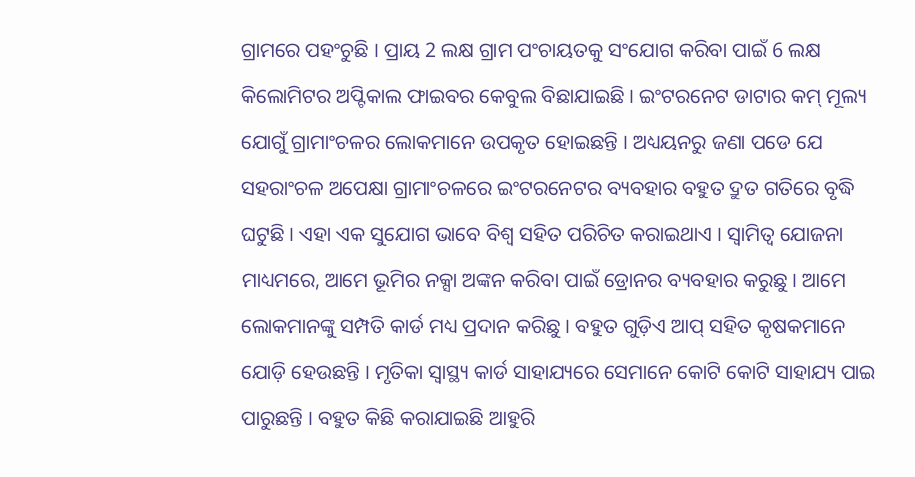ଗ୍ରାମରେ ପହଂଚୁଛି । ପ୍ରାୟ 2 ଲକ୍ଷ ଗ୍ରାମ ପଂଚାୟତକୁ ସଂଯୋଗ କରିବା ପାଇଁ 6 ଲକ୍ଷ କିଲୋମିଟର ଅପ୍ଟିକାଲ ଫାଇବର କେବୁଲ ବିଛାଯାଇଛି । ଇଂଟରନେଟ ଡାଟାର କମ୍ ମୂଲ୍ୟ ଯୋଗୁଁ ଗ୍ରାମାଂଚଳର ଲୋକମାନେ ଉପକୃତ ହୋଇଛନ୍ତି । ଅଧ୍ୟୟନରୁ ଜଣା ପଡେ ଯେ ସହରାଂଚଳ ଅପେକ୍ଷା ଗ୍ରାମାଂଚଳରେ ଇଂଟରନେଟର ବ୍ୟବହାର ବହୁତ ଦ୍ରୁତ ଗତିରେ ବୃଦ୍ଧି ଘଟୁଛି । ଏହା ଏକ ସୁଯୋଗ ଭାବେ ବିଶ୍ୱ ସହିତ ପରିଚିତ କରାଇଥାଏ । ସ୍ୱାମିତ୍ୱ ଯୋଜନା ମାଧ୍ୟମରେ, ଆମେ ଭୂମିର ନକ୍ସା ଅଙ୍କନ କରିବା ପାଇଁ ଡ୍ରୋନର ବ୍ୟବହାର କରୁଛୁ । ଆମେ ଲୋକମାନଙ୍କୁ ସମ୍ପତି କାର୍ଡ ମଧ୍ୟ ପ୍ରଦାନ କରିଛୁ । ବହୁତ ଗୁଡ଼ିଏ ଆପ୍ ସହିତ କୃଷକମାନେ ଯୋଡ଼ି ହେଉଛନ୍ତି । ମୃତିକା ସ୍ୱାସ୍ଥ୍ୟ କାର୍ଡ ସାହାଯ୍ୟରେ ସେମାନେ କୋଟି କୋଟି ସାହାଯ୍ୟ ପାଇ ପାରୁଛନ୍ତି । ବହୁତ କିଛି କରାଯାଇଛି ଆହୁରି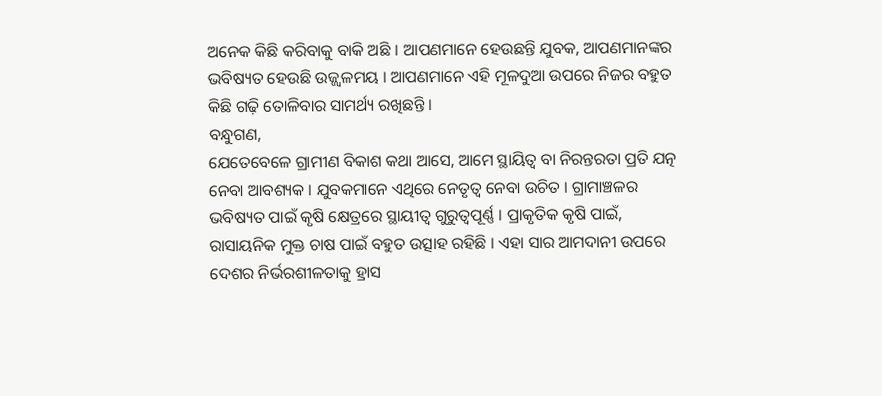ଅନେକ କିଛି କରିବାକୁ ବାକି ଅଛି । ଆପଣମାନେ ହେଉଛନ୍ତି ଯୁବକ, ଆପଣମାନଙ୍କର ଭବିଷ୍ୟତ ହେଉଛି ଉଜ୍ଜ୍ୱଳମୟ । ଆପଣମାନେ ଏହି ମୂଳଦୁଆ ଉପରେ ନିଜର ବହୁତ କିଛି ଗଢ଼ି ତୋଳିବାର ସାମର୍ଥ୍ୟ ରଖିଛନ୍ତି ।
ବନ୍ଧୁଗଣ,
ଯେତେବେଳେ ଗ୍ରାମୀଣ ବିକାଶ କଥା ଆସେ, ଆମେ ସ୍ଥାୟିତ୍ବ ବା ନିରନ୍ତରତା ପ୍ରତି ଯତ୍ନ ନେବା ଆବଶ୍ୟକ । ଯୁବକମାନେ ଏଥିରେ ନେତୃତ୍ୱ ନେବା ଉଚିତ । ଗ୍ରାମାଞ୍ଚଳର ଭବିଷ୍ୟତ ପାଇଁ କୃଷି କ୍ଷେତ୍ରରେ ସ୍ଥାୟୀତ୍ବ ଗୁରୁତ୍ୱପୂର୍ଣ୍ଣ । ପ୍ରାକୃତିକ କୃଷି ପାଇଁ, ରାସାୟନିକ ମୁକ୍ତ ଚାଷ ପାଇଁ ବହୁତ ଉତ୍ସାହ ରହିଛି । ଏହା ସାର ଆମଦାନୀ ଉପରେ ଦେଶର ନିର୍ଭରଶୀଳତାକୁ ହ୍ରାସ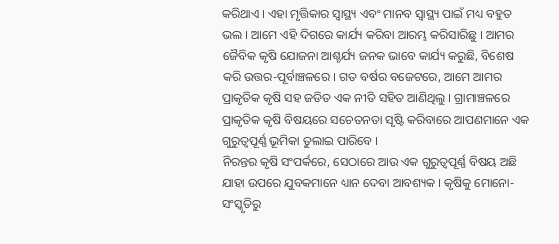କରିଥାଏ । ଏହା ମୃତ୍ତିକାର ସ୍ୱାସ୍ଥ୍ୟ ଏବଂ ମାନବ ସ୍ୱାସ୍ଥ୍ୟ ପାଇଁ ମଧ୍ୟ ବହୁତ ଭଲ । ଆମେ ଏହି ଦିଗରେ କାର୍ଯ୍ୟ କରିବା ଆରମ୍ଭ କରିସାରିଛୁ । ଆମର ଜୈବିକ କୃଷି ଯୋଜନା ଆଶ୍ଚର୍ଯ୍ୟ ଜନକ ଭାବେ କାର୍ଯ୍ୟ କରୁଛି, ବିଶେଷ କରି ଉତ୍ତର-ପୂର୍ବାଞ୍ଚଳରେ । ଗତ ବର୍ଷର ବଜେଟରେ, ଆମେ ଆମର ପ୍ରାକୃତିକ କୃଷି ସହ ଜଡିତ ଏକ ନୀତି ସହିତ ଆଣିଥିଲୁ । ଗ୍ରାମାଞ୍ଚଳରେ ପ୍ରାକୃତିକ କୃଷି ବିଷୟରେ ସଚେତନତା ସୃଷ୍ଟି କରିବାରେ ଆପଣମାନେ ଏକ ଗୁରୁତ୍ୱପୂର୍ଣ୍ଣ ଭୂମିକା ତୁଲାଇ ପାରିବେ ।
ନିରନ୍ତର କୃଷି ସଂପର୍କରେ, ସେଠାରେ ଆଉ ଏକ ଗୁରୁତ୍ୱପୂର୍ଣ୍ଣ ବିଷୟ ଅଛି ଯାହା ଉପରେ ଯୁବକମାନେ ଧ୍ୟାନ ଦେବା ଆବଶ୍ୟକ । କୃଷିକୁ ମୋନୋ-ସଂସ୍କୃତିରୁ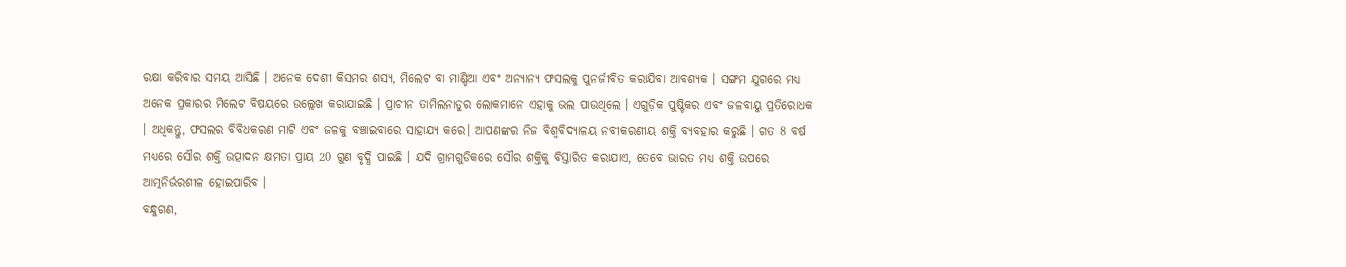ରକ୍ଷା କରିବାର ସମୟ ଆସିଛି । ଅନେକ ଦେଶୀ କିସମର ଶସ୍ୟ, ମିଲେଟ ବା ମାଣ୍ଡିଆ ଏବଂ ଅନ୍ୟାନ୍ୟ ଫସଲକୁ ପୁନର୍ଜୀବିତ କରାଯିବା ଆବଶ୍ୟକ । ସଙ୍ଗମ ଯୁଗରେ ମଧ୍ୟ ଅନେକ ପ୍ରକାରର ମିଲେଟ ବିଷୟରେ ଉଲ୍ଲେଖ କରାଯାଇଛି । ପ୍ରାଚୀନ ତାମିଲନାଡୁର ଲୋକମାନେ ଏହାକୁ ଭଲ ପାଉଥିଲେ । ଏଗୁଡ଼ିକ ପୁଷ୍ଟିକର ଏବଂ ଜଳବାୟୁ ପ୍ରତିରୋଧକ । ଅଧିକନ୍ତୁ, ଫସଲର ବିବିଧକରଣ ମାଟି ଏବଂ ଜଳକୁ ବଞ୍ଚାଇବାରେ ସାହାଯ୍ୟ କରେ। ଆପଣଙ୍କର ନିଜ ବିଶ୍ୱବିଦ୍ୟାଳୟ ନବୀକରଣୀୟ ଶକ୍ତି ବ୍ୟବହାର କରୁଛି । ଗତ 8 ବର୍ଷ ମଧ୍ୟରେ ସୌର ଶକ୍ତି ଉତ୍ପାଦନ କ୍ଷମତା ପ୍ରାୟ 20 ଗୁଣ ବୃଦ୍ଧି ପାଇଛି । ଯଦି ଗ୍ରାମଗୁଡିକରେ ସୌର ଶକ୍ତିକୁ ବିସ୍ତାରିତ କରାଯାଏ, ତେବେ ଭାରତ ମଧ୍ୟ ଶକ୍ତି ଉପରେ ଆତ୍ମନିର୍ଭରଶୀଳ ହୋଇପାରିବ ।
ବନ୍ଧୁଗଣ,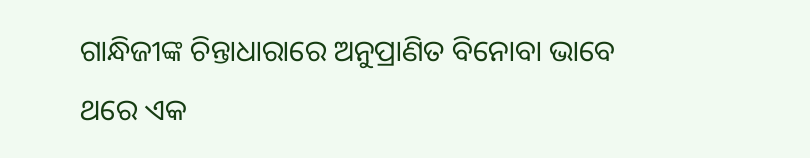ଗାନ୍ଧିଜୀଙ୍କ ଚିନ୍ତାଧାରାରେ ଅନୁପ୍ରାଣିତ ବିନୋବା ଭାବେ ଥରେ ଏକ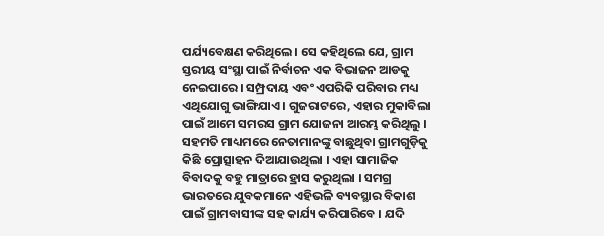ପର୍ଯ୍ୟବେକ୍ଷଣ କରିଥିଲେ। ସେ କହିଥିଲେ ଯେ, ଗ୍ରାମ ସ୍ତରୀୟ ସଂସ୍ଥା ପାଇଁ ନିର୍ବାଚନ ଏକ ବିଭାଜନ ଆଡକୁ ନେଇପାରେ । ସମ୍ପ୍ରଦାୟ ଏବଂ ଏପରିକି ପରିବାର ମଧ୍ୟ ଏଥିଯୋଗୁ ଭାଙ୍ଗିଯାଏ । ଗୁଜରାଟରେ, ଏହାର ମୁକାବିଲା ପାଇଁ ଆମେ ସମରସ ଗ୍ରାମ ଯୋଜନା ଆରମ୍ଭ କରିଥିଲୁ । ସହମତି ମାଧ୍ୟମରେ ନେତାମାନଙ୍କୁ ବାଛୁଥିବା ଗ୍ରାମଗୁଡ଼ିକୁ କିଛି ପ୍ରୋତ୍ସାହନ ଦିଆଯାଉଥିଲା । ଏହା ସାମାଜିକ ବିବାଦକୁ ବହୁ ମାତ୍ରାରେ ହ୍ରାସ କରୁଥିଲା । ସମଗ୍ର ଭାରତରେ ଯୁବକମାନେ ଏହିଭଳି ବ୍ୟବସ୍ଥାର ବିକାଶ ପାଇଁ ଗ୍ରାମବାସୀଙ୍କ ସହ କାର୍ଯ୍ୟ କରିପାରିବେ । ଯଦି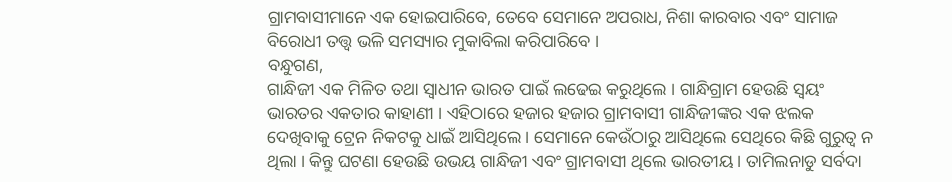ଗ୍ରାମବାସୀମାନେ ଏକ ହୋଇପାରିବେ, ତେବେ ସେମାନେ ଅପରାଧ, ନିଶା କାରବାର ଏବଂ ସାମାଜ ବିରୋଧୀ ତତ୍ତ୍ବ ଭଳି ସମସ୍ୟାର ମୁକାବିଲା କରିପାରିବେ ।
ବନ୍ଧୁଗଣ,
ଗାନ୍ଧିଜୀ ଏକ ମିଳିତ ତଥା ସ୍ବାଧୀନ ଭାରତ ପାଇଁ ଲଢେଇ କରୁଥିଲେ । ଗାନ୍ଧିଗ୍ରାମ ହେଉଛି ସ୍ବୟଂ ଭାରତର ଏକତାର କାହାଣୀ । ଏହିଠାରେ ହଜାର ହଜାର ଗ୍ରାମବାସୀ ଗାନ୍ଧିଜୀଙ୍କର ଏକ ଝଲକ ଦେଖିବାକୁ ଟ୍ରେନ ନିକଟକୁ ଧାଇଁ ଆସିଥିଲେ । ସେମାନେ କେଉଁଠାରୁ ଆସିଥିଲେ ସେଥିରେ କିଛି ଗୁରୁତ୍ବ ନ ଥିଲା । କିନ୍ତୁ ଘଟଣା ହେଉଛି ଉଭୟ ଗାନ୍ଧିଜୀ ଏବଂ ଗ୍ରାମବାସୀ ଥିଲେ ଭାରତୀୟ । ତାମିଲନାଡୁ ସର୍ବଦା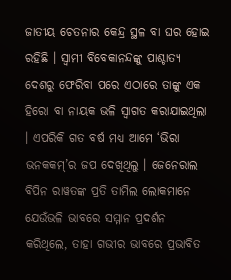ଜାତୀୟ ଚେତନାର କେନ୍ଦ୍ର ସ୍ଥଳ ବା ଘର ହୋଇ ରହିଛି । ସ୍ବାମୀ ବିବେକାନନ୍ଦଙ୍କୁ ପାଶ୍ଚାତ୍ୟ ଦେଶରୁ ଫେରିବା ପରେ ଏଠାରେ ତାଙ୍କୁ ଏକ ହିରୋ ବା ନାୟକ ଭଳି ସ୍ୱାଗତ କରାଯାଇଥିଲା । ଏପରିକି ଗତ ବର୍ଷ ମଧ୍ୟ ଆମେ ‘ଭିରା ଭନକକମ୍’ର ଜପ ଦେଖିଥିଲୁ । ଜେନେରାଲ ବିପିନ ରାୱତଙ୍କ ପ୍ରତି ତାମିଲ ଲୋକମାନେ ଯେଉଁଭଳି ଭାବରେ ସମ୍ମାନ ପ୍ରଦର୍ଶନ କରିଥିଲେ, ତାହା ଗଭୀର ଭାବରେ ପ୍ରଭାବିତ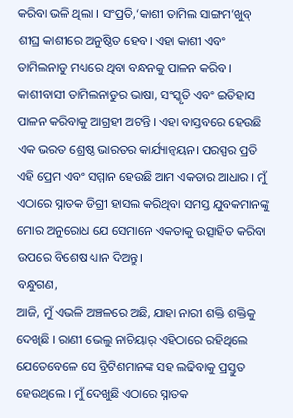କରିବା ଭଳି ଥିଲା । ସଂପ୍ରତି,‘କାଶୀ ତାମିଲ ସାଙ୍ଗମ’ଖୁବ୍ ଶୀଘ୍ର କାଶୀରେ ଅନୁଷ୍ଠିତ ହେବ। ଏହା କାଶୀ ଏବଂ ତାମିଲନାଡୁ ମଧ୍ୟରେ ଥିବା ବନ୍ଧନକୁ ପାଳନ କରିବ। କାଶୀବାସୀ ତାମିଲନାଡୁର ଭାଷା, ସଂସ୍କୃତି ଏବଂ ଇତିହାସ ପାଳନ କରିବାକୁ ଆଗ୍ରହୀ ଅଟନ୍ତି । ଏହା ବାସ୍ତବରେ ହେଉଛି ଏକ ଭରତ ଶ୍ରେଷ୍ଠ ଭାରତର କାର୍ଯ୍ୟାନ୍ବୟନ। ପରସ୍ପର ପ୍ରତି ଏହି ପ୍ରେମ ଏବଂ ସମ୍ମାନ ହେଉଛି ଆମ ଏକତାର ଆଧାର । ମୁଁ ଏଠାରେ ସ୍ନାତକ ଡିଗ୍ରୀ ହାସଲ କରିଥିବା ସମସ୍ତ ଯୁବକମାନଙ୍କୁ ମୋର ଅନୁରୋଧ ଯେ ସେମାନେ ଏକତାକୁ ଉତ୍ସାହିତ କରିବା ଉପରେ ବିଶେଷ ଧ୍ୟାନ ଦିଅନ୍ତୁ।
ବନ୍ଧୁଗଣ,
ଆଜି, ମୁଁ ଏଭଳି ଅଞ୍ଚଳରେ ଅଛି, ଯାହା ନାରୀ ଶକ୍ତି ଶକ୍ତିକୁ ଦେଖିଛି । ରାଣୀ ଭେଲୁ ନାଚିୟାର୍ ଏହିଠାରେ ରହିଥିଲେ ଯେତେବେଳେ ସେ ବ୍ରିଟିଶମାନଙ୍କ ସହ ଲଢିବାକୁ ପ୍ରସ୍ତୁତ ହେଉଥିଲେ । ମୁଁ ଦେଖୁଛି ଏଠାରେ ସ୍ନାତକ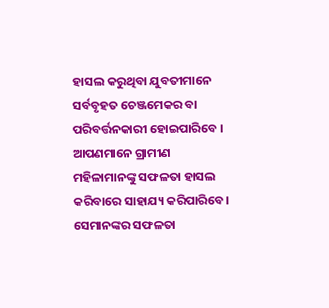ହାସଲ କରୁଥିବା ଯୁବତୀମାନେ ସର୍ବବୃହତ ଚେଞ୍ଜମେକର ବା ପରିବର୍ତ୍ତନକାରୀ ହୋଇପାରିବେ । ଆପଣମାନେ ଗ୍ରାମୀଣ ମହିଳାମାନଙ୍କୁ ସଫଳତା ହାସଲ କରିବାରେ ସାହାଯ୍ୟ କରିପାରିବେ। ସେମାନଙ୍କର ସଫଳତା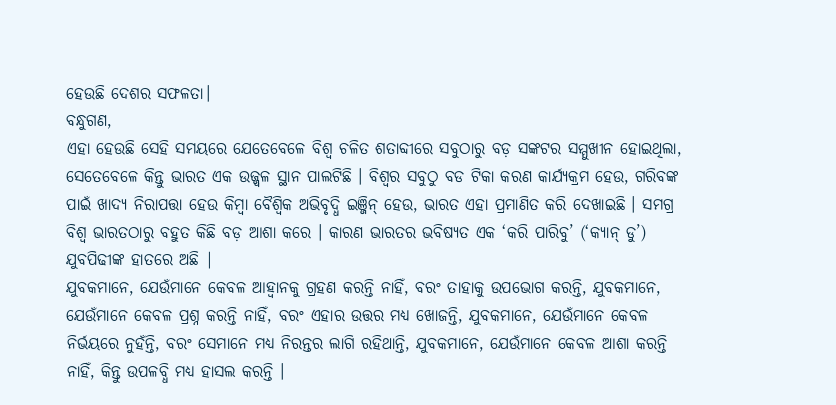ହେଉଛି ଦେଶର ସଫଳତା।
ବନ୍ଧୁଗଣ,
ଏହା ହେଉଛି ସେହି ସମୟରେ ଯେତେବେଳେ ବିଶ୍ୱ ଚଳିତ ଶତାବ୍ଦୀରେ ସବୁଠାରୁ ବଡ଼ ସଙ୍କଟର ସମ୍ମୁଖୀନ ହୋଇଥିଲା, ସେତେବେଳେ କିନ୍ତୁ ଭାରତ ଏକ ଉଜ୍ଜ୍ୱଳ ସ୍ଥାନ ପାଲଟିଛି । ବିଶ୍ବର ସବୁଠୁ ବଡ ଟିକା କରଣ କାର୍ଯ୍ୟକ୍ରମ ହେଉ, ଗରିବଙ୍କ ପାଇଁ ଖାଦ୍ୟ ନିରାପତ୍ତା ହେଉ କିମ୍ବା ବୈଶ୍ବିକ ଅଭିବୃଦ୍ଧି ଇଞ୍ଜିନ୍ ହେଉ, ଭାରତ ଏହା ପ୍ରମାଣିତ କରି ଦେଖାଇଛି । ସମଗ୍ର ବିଶ୍ୱ ଭାରତଠାରୁ ବହୁତ କିଛି ବଡ଼ ଆଶା କରେ । କାରଣ ଭାରତର ଭବିଷ୍ୟତ ଏକ ‘କରି ପାରିବୁ’ (‘କ୍ୟାନ୍ ଡୁ’) ଯୁବପିଢୀଙ୍କ ହାତରେ ଅଛି |
ଯୁବକମାନେ, ଯେଉଁମାନେ କେବଳ ଆହ୍ବାନକୁ ଗ୍ରହଣ କରନ୍ତି ନାହିଁ, ବରଂ ତାହାକୁ ଉପଭୋଗ କରନ୍ତି, ଯୁବକମାନେ, ଯେଉଁମାନେ କେବଳ ପ୍ରଶ୍ନ କରନ୍ତି ନାହିଁ, ବରଂ ଏହାର ଉତ୍ତର ମଧ୍ୟ ଖୋଜନ୍ତି, ଯୁବକମାନେ, ଯେଉଁମାନେ କେବଳ ନିର୍ଭୟରେ ନୁହଁନ୍ତି, ବରଂ ସେମାନେ ମଧ୍ୟ ନିରନ୍ତର ଲାଗି ରହିଥାନ୍ତି, ଯୁବକମାନେ, ଯେଉଁମାନେ କେବଳ ଆଶା କରନ୍ତି ନାହିଁ, କିନ୍ତୁ ଉପଳବ୍ଧି ମଧ୍ୟ ହାସଲ କରନ୍ତି ।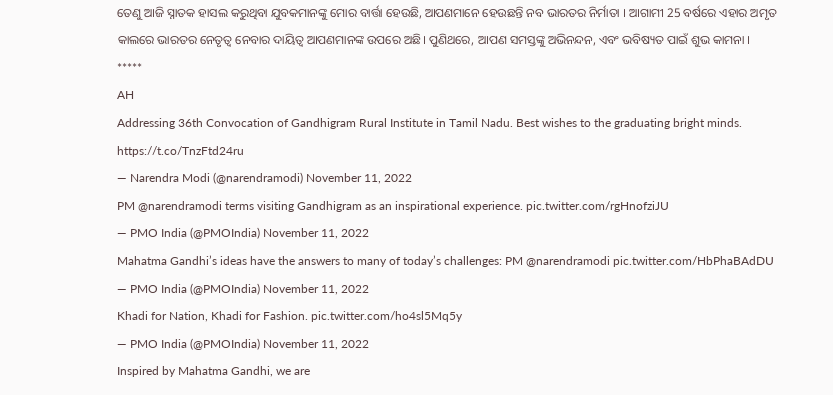ତେଣୁ ଆଜି ସ୍ନାତକ ହାସଲ କରୁଥିବା ଯୁବକମାନଙ୍କୁ ମୋର ବାର୍ତ୍ତା ହେଉଛି, ଆପଣମାନେ ହେଉଛନ୍ତି ନବ ଭାରତର ନିର୍ମାତା । ଆଗାମୀ 25 ବର୍ଷରେ ଏହାର ଅମୃତ କାଲରେ ଭାରତର ନେତୃତ୍ୱ ନେବାର ଦାୟିତ୍ବ ଆପଣମାନଙ୍କ ଉପରେ ଅଛି। ପୁଣିଥରେ, ଆପଣ ସମସ୍ତଙ୍କୁ ଅଭିନନ୍ଦନ, ଏବଂ ଭବିଷ୍ୟତ ପାଇଁ ଶୁଭ କାମନା ।
*****
AH
Addressing 36th Convocation of Gandhigram Rural Institute in Tamil Nadu. Best wishes to the graduating bright minds. https://t.co/TnzFtd24ru
— Narendra Modi (@narendramodi) November 11, 2022
PM @narendramodi terms visiting Gandhigram as an inspirational experience. pic.twitter.com/rgHnofziJU
— PMO India (@PMOIndia) November 11, 2022
Mahatma Gandhi’s ideas have the answers to many of today’s challenges: PM @narendramodi pic.twitter.com/HbPhaBAdDU
— PMO India (@PMOIndia) November 11, 2022
Khadi for Nation, Khadi for Fashion. pic.twitter.com/ho4sl5Mq5y
— PMO India (@PMOIndia) November 11, 2022
Inspired by Mahatma Gandhi, we are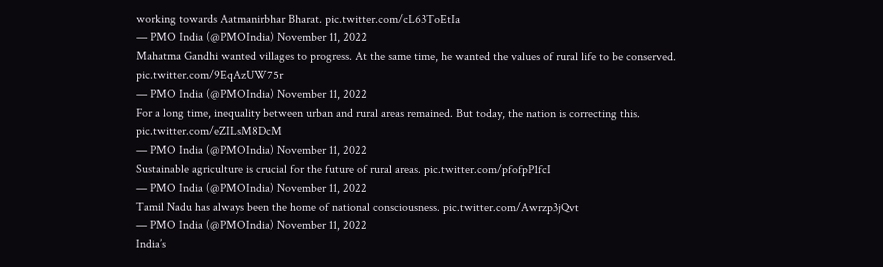working towards Aatmanirbhar Bharat. pic.twitter.com/cL63ToEtIa
— PMO India (@PMOIndia) November 11, 2022
Mahatma Gandhi wanted villages to progress. At the same time, he wanted the values of rural life to be conserved. pic.twitter.com/9EqAzUW75r
— PMO India (@PMOIndia) November 11, 2022
For a long time, inequality between urban and rural areas remained. But today, the nation is correcting this. pic.twitter.com/eZILsM8DcM
— PMO India (@PMOIndia) November 11, 2022
Sustainable agriculture is crucial for the future of rural areas. pic.twitter.com/pfofpP1fcI
— PMO India (@PMOIndia) November 11, 2022
Tamil Nadu has always been the home of national consciousness. pic.twitter.com/Awrzp3jQvt
— PMO India (@PMOIndia) November 11, 2022
India’s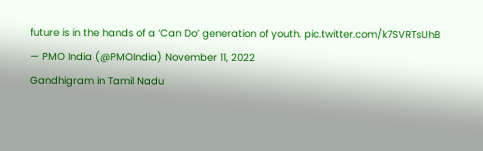future is in the hands of a ‘Can Do’ generation of youth. pic.twitter.com/k7SVRTsUhB
— PMO India (@PMOIndia) November 11, 2022
Gandhigram in Tamil Nadu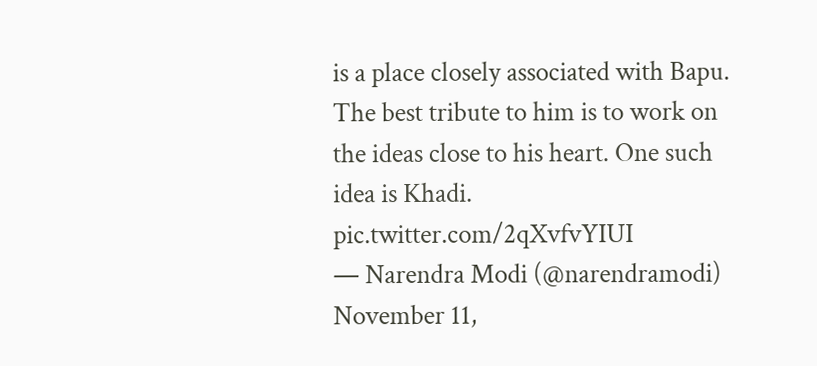is a place closely associated with Bapu. The best tribute to him is to work on the ideas close to his heart. One such idea is Khadi. pic.twitter.com/2qXvfvYIUI
— Narendra Modi (@narendramodi) November 11,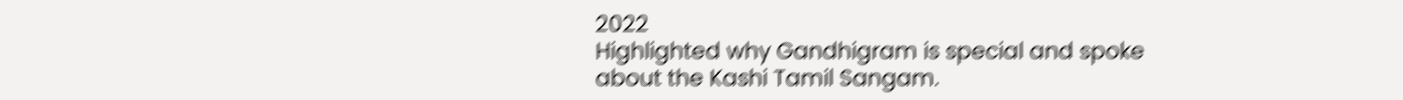2022
Highlighted why Gandhigram is special and spoke about the Kashi Tamil Sangam.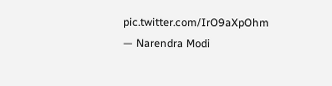pic.twitter.com/IrO9aXpOhm
— Narendra Modi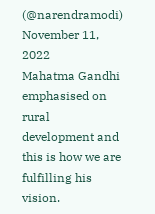(@narendramodi) November 11, 2022
Mahatma Gandhi emphasised on rural development and this is how we are fulfilling his vision.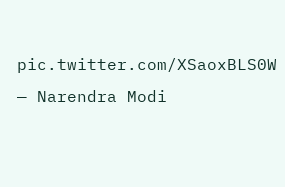pic.twitter.com/XSaoxBLS0W
— Narendra Modi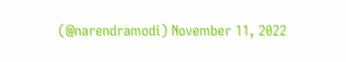(@narendramodi) November 11, 2022